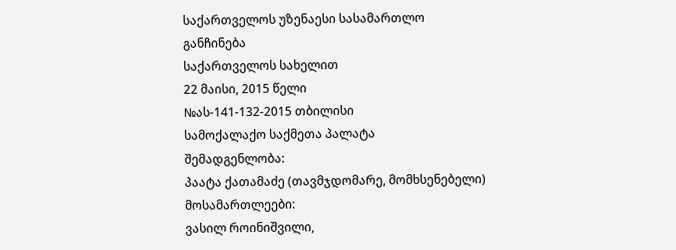საქართველოს უზენაესი სასამართლო
განჩინება
საქართველოს სახელით
22 მაისი, 2015 წელი
№ას-141-132-2015 თბილისი
სამოქალაქო საქმეთა პალატა
შემადგენლობა:
პაატა ქათამაძე (თავმჯდომარე, მომხსენებელი)
მოსამართლეები:
ვასილ როინიშვილი,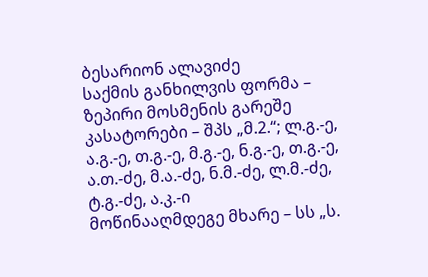ბესარიონ ალავიძე
საქმის განხილვის ფორმა – ზეპირი მოსმენის გარეშე
კასატორები – შპს „მ.2.“; ლ.გ.-ე, ა.გ.-ე, თ.გ.-ე, მ.გ.-ე, ნ.გ.-ე, თ.გ.-ე, ა.თ.-ძე, მ.ა.-ძე, ნ.მ.-ძე, ლ.მ.-ძე, ტ.გ.-ძე, ა.კ.-ი
მოწინააღმდეგე მხარე – სს „ს.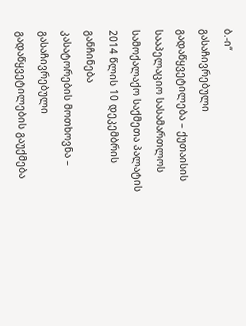ბ.-ი“
გასაჩივრებული გადაწყვეტილება – ქუთაისის სააპელაციო სასამართლოს სამოქალაქო საქმეთა პალატის 2014 წლის 10 დეკემბრის განჩინება
კასატორების მოთხოვნა – გასაჩივრებული გადაწყვეტილების გაუქმება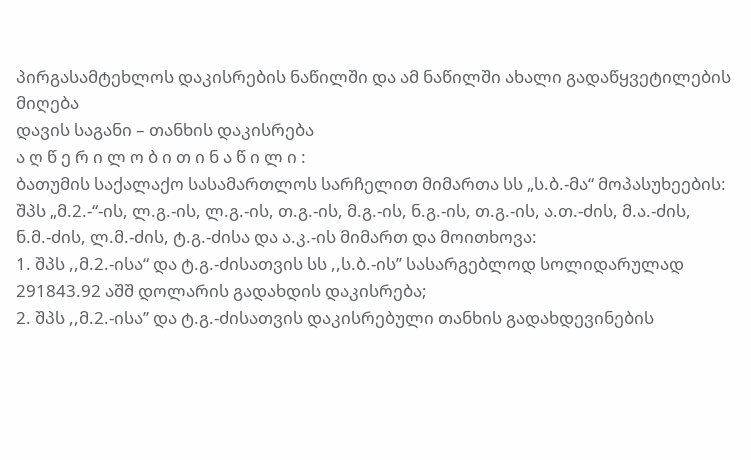პირგასამტეხლოს დაკისრების ნაწილში და ამ ნაწილში ახალი გადაწყვეტილების მიღება
დავის საგანი – თანხის დაკისრება
ა ღ წ ე რ ი ლ ო ბ ი თ ი ნ ა წ ი ლ ი :
ბათუმის საქალაქო სასამართლოს სარჩელით მიმართა სს „ს.ბ.-მა“ მოპასუხეების: შპს „მ.2.-“-ის, ლ.გ.-ის, ლ.გ.-ის, თ.გ.-ის, მ.გ.-ის, ნ.გ.-ის, თ.გ.-ის, ა.თ.-ძის, მ.ა.-ძის, ნ.მ.-ძის, ლ.მ.-ძის, ტ.გ.-ძისა და ა.კ.-ის მიმართ და მოითხოვა:
1. შპს ,,მ.2.-ისა“ და ტ.გ.-ძისათვის სს ,,ს.ბ.-ის’’ სასარგებლოდ სოლიდარულად 291843.92 აშშ დოლარის გადახდის დაკისრება;
2. შპს ,,მ.2.-ისა’’ და ტ.გ.-ძისათვის დაკისრებული თანხის გადახდევინების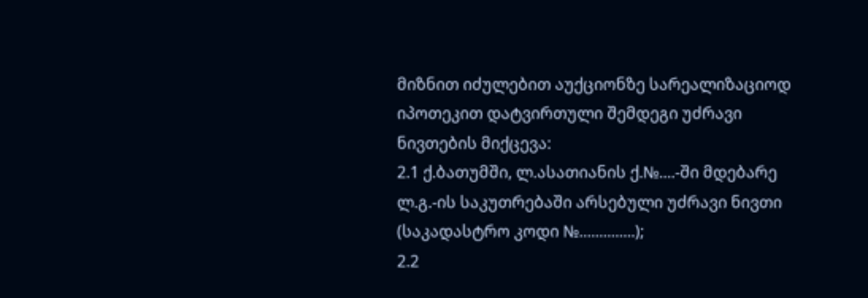მიზნით იძულებით აუქციონზე სარეალიზაციოდ იპოთეკით დატვირთული შემდეგი უძრავი ნივთების მიქცევა:
2.1 ქ.ბათუმში, ლ.ასათიანის ქ.№....-ში მდებარე ლ.გ.-ის საკუთრებაში არსებული უძრავი ნივთი (საკადასტრო კოდი №..............);
2.2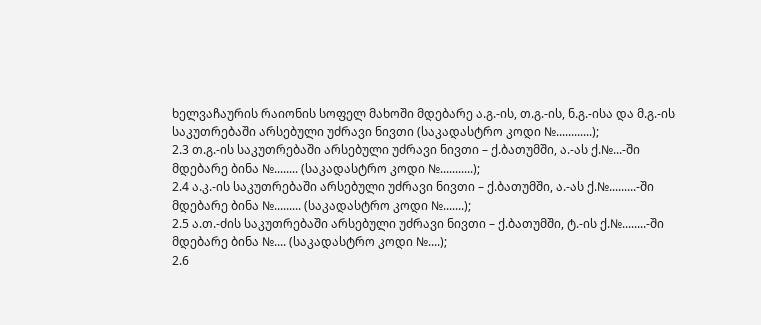ხელვაჩაურის რაიონის სოფელ მახოში მდებარე ა.გ.-ის, თ.გ.-ის, ნ.გ.-ისა და მ.გ.-ის საკუთრებაში არსებული უძრავი ნივთი (საკადასტრო კოდი №............);
2.3 თ.გ.-ის საკუთრებაში არსებული უძრავი ნივთი – ქ.ბათუმში, ა.-ას ქ.№...-ში მდებარე ბინა №........ (საკადასტრო კოდი №...........);
2.4 ა.კ.-ის საკუთრებაში არსებული უძრავი ნივთი – ქ.ბათუმში, ა.-ას ქ.№.........-ში მდებარე ბინა №......... (საკადასტრო კოდი №.......);
2.5 ა.თ.-ძის საკუთრებაში არსებული უძრავი ნივთი – ქ.ბათუმში, ტ.-ის ქ.№........-ში მდებარე ბინა №.... (საკადასტრო კოდი №....);
2.6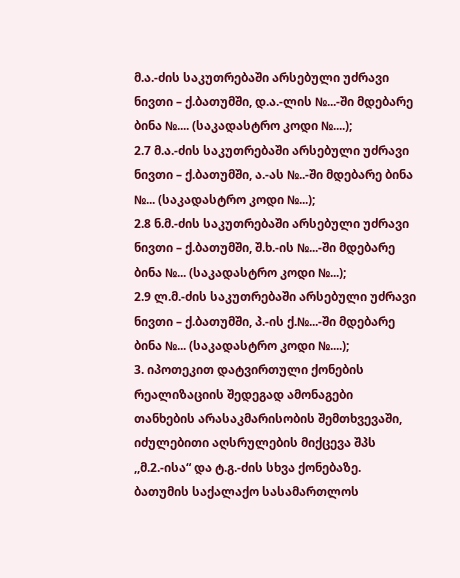მ.ა.-ძის საკუთრებაში არსებული უძრავი ნივთი – ქ.ბათუმში, დ.ა.-ლის №...-ში მდებარე ბინა №.... (საკადასტრო კოდი №....);
2.7 მ.ა.-ძის საკუთრებაში არსებული უძრავი ნივთი – ქ.ბათუმში, ა.-ას №..-ში მდებარე ბინა №... (საკადასტრო კოდი №...);
2.8 ნ.მ.-ძის საკუთრებაში არსებული უძრავი ნივთი – ქ.ბათუმში, შ.ხ.-ის №...-ში მდებარე ბინა №... (საკადასტრო კოდი №...);
2.9 ლ.მ.-ძის საკუთრებაში არსებული უძრავი ნივთი – ქ.ბათუმში, პ.-ის ქ.№...-ში მდებარე ბინა №... (საკადასტრო კოდი №....);
3. იპოთეკით დატვირთული ქონების რეალიზაციის შედეგად ამონაგები თანხების არასაკმარისობის შემთხვევაში, იძულებითი აღსრულების მიქცევა შპს ,,მ.2.-ისა“ და ტ.გ.-ძის სხვა ქონებაზე.
ბათუმის საქალაქო სასამართლოს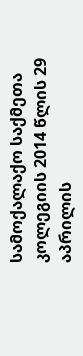სამოქალაქო საქმეთა კოლეგიის 2014 წლის 29 აპრილის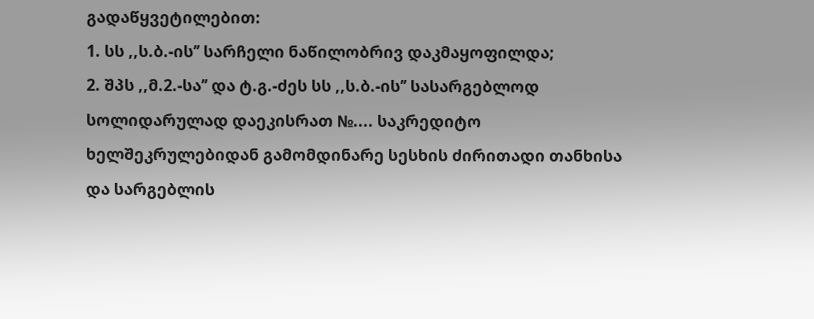გადაწყვეტილებით:
1. სს ,,ს.ბ.-ის’’ სარჩელი ნაწილობრივ დაკმაყოფილდა;
2. შპს ,,მ.2.-სა’’ და ტ.გ.-ძეს სს ,,ს.ბ.-ის’’ სასარგებლოდ სოლიდარულად დაეკისრათ №.... საკრედიტო ხელშეკრულებიდან გამომდინარე სესხის ძირითადი თანხისა და სარგებლის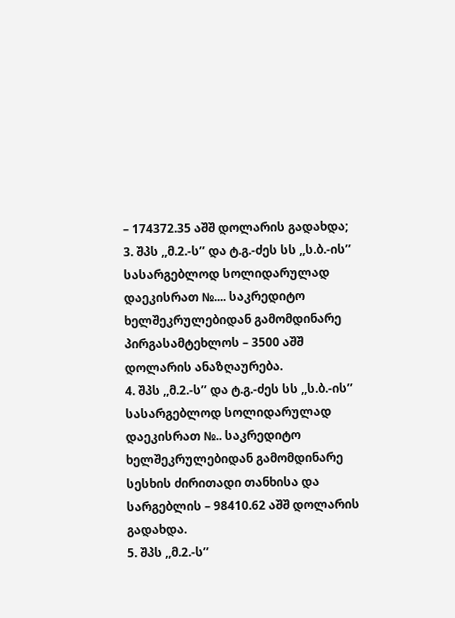– 174372.35 აშშ დოლარის გადახდა;
3. შპს ,,მ.2.-ს’’ და ტ.გ.-ძეს სს ,,ს.ბ.-ის’’ სასარგებლოდ სოლიდარულად დაეკისრათ №.... საკრედიტო ხელშეკრულებიდან გამომდინარე პირგასამტეხლოს – 3500 აშშ დოლარის ანაზღაურება.
4. შპს ,,მ.2.-ს’’ და ტ.გ.-ძეს სს ,,ს.ბ.-ის’’ სასარგებლოდ სოლიდარულად დაეკისრათ №.. საკრედიტო ხელშეკრულებიდან გამომდინარე სესხის ძირითადი თანხისა და სარგებლის – 98410.62 აშშ დოლარის გადახდა.
5. შპს ,,მ.2.-ს’’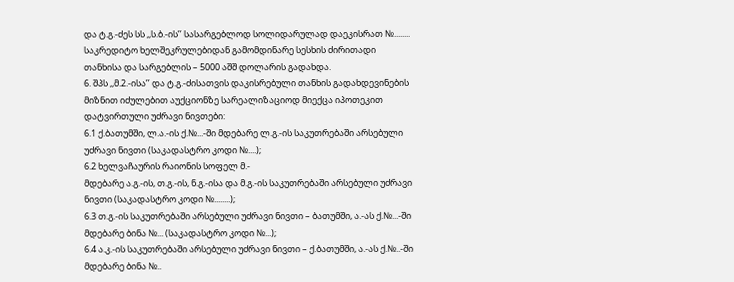და ტ.გ.-ძეს სს ,,ს.ბ.-ის’’ სასარგებლოდ სოლიდარულად დაეკისრათ №........ საკრედიტო ხელშეკრულებიდან გამომდინარე სესხის ძირითადი თანხისა და სარგებლის – 5000 აშშ დოლარის გადახდა.
6. შპს ,,მ.2.-ისა’’ და ტ.გ.-ძისათვის დაკისრებული თანხის გადახდევინების მიზნით იძულებით აუქციონზე სარეალიზაციოდ მიექცა იპოთეკით დატვირთული უძრავი ნივთები:
6.1 ქ.ბათუმში, ლ.ა.-ის ქ.№...-ში მდებარე ლ.გ.-ის საკუთრებაში არსებული უძრავი ნივთი (საკადასტრო კოდი №....);
6.2 ხელვაჩაურის რაიონის სოფელ მ.-
მდებარე ა.გ.-ის, თ.გ.-ის, ნ.გ.-ისა და მ.გ.-ის საკუთრებაში არსებული უძრავი ნივთი (საკადასტრო კოდი №........);
6.3 თ.გ.-ის საკუთრებაში არსებული უძრავი ნივთი – ბათუმში, ა.-ას ქ.№...-ში მდებარე ბინა №... (საკადასტრო კოდი №...);
6.4 ა.კ.-ის საკუთრებაში არსებული უძრავი ნივთი – ქ.ბათუმში, ა.-ას ქ.№..-ში მდებარე ბინა №..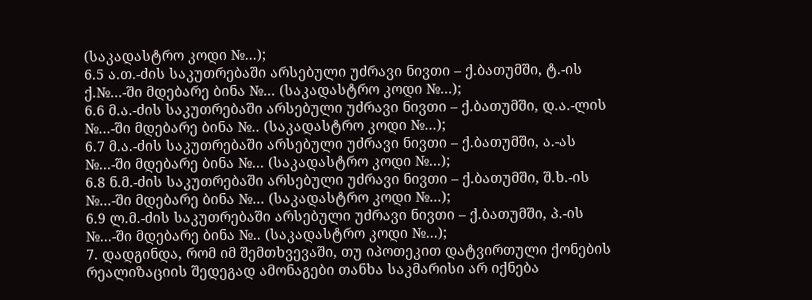(საკადასტრო კოდი №...);
6.5 ა.თ.-ძის საკუთრებაში არსებული უძრავი ნივთი – ქ.ბათუმში, ტ.-ის ქ.№...-ში მდებარე ბინა №... (საკადასტრო კოდი №...);
6.6 მ.ა.-ძის საკუთრებაში არსებული უძრავი ნივთი – ქ.ბათუმში, დ.ა.-ლის №...-ში მდებარე ბინა №.. (საკადასტრო კოდი №...);
6.7 მ.ა.-ძის საკუთრებაში არსებული უძრავი ნივთი – ქ.ბათუმში, ა.-ას №...-ში მდებარე ბინა №... (საკადასტრო კოდი №...);
6.8 ნ.მ.-ძის საკუთრებაში არსებული უძრავი ნივთი – ქ.ბათუმში, შ.ხ.-ის №...-ში მდებარე ბინა №... (საკადასტრო კოდი №...);
6.9 ლ.მ.-ძის საკუთრებაში არსებული უძრავი ნივთი – ქ.ბათუმში, პ.-ის №...-ში მდებარე ბინა №.. (საკადასტრო კოდი №...);
7. დადგინდა, რომ იმ შემთხვევაში, თუ იპოთეკით დატვირთული ქონების რეალიზაციის შედეგად ამონაგები თანხა საკმარისი არ იქნება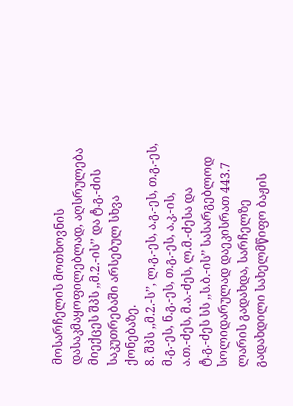მოსარჩელის მოთხოვნის დასაკმაყოფილებლად, აღსრულება მიექცეს შპს ,,მ.2.-ის’’ და ტ.გ.-ძის საკუთრებაში არსებულ სხვა ქონებაზე.
8. შპს ,,მ.2.-ს’’, ლ.გ.-ეს, ა.გ.-ეს, თ.გ.-ეს, მ.გ.-ეს, ნ.გ.-ეს, თ.გ.-ეს, ა.კ.-ის, ა.თ.-ძეს, მ.ა.-ძეს, ლ.მ.-ძესა და ტ.გ.-ძეს სს ,,ს.ბ.-ის’’ სასარგებლოდ სოლიდარულად დაეკისრათ 443.7 ლარის გადახდა, სარჩელზე გადახდილი სახელმწიფო ბაჟის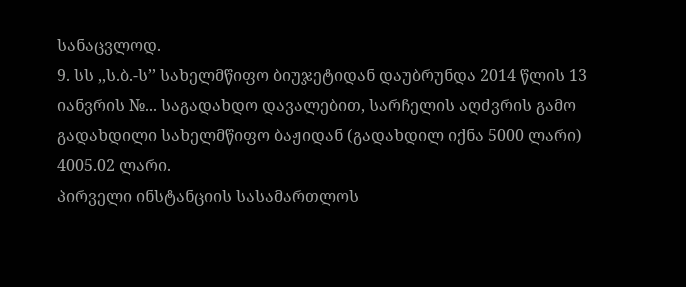სანაცვლოდ.
9. სს ,,ს.ბ.-ს’’ სახელმწიფო ბიუჯეტიდან დაუბრუნდა 2014 წლის 13 იანვრის №... საგადახდო დავალებით, სარჩელის აღძვრის გამო გადახდილი სახელმწიფო ბაჟიდან (გადახდილ იქნა 5000 ლარი) 4005.02 ლარი.
პირველი ინსტანციის სასამართლოს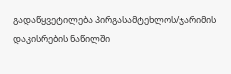გადაწყვეტილება პირგასამტეხლოს/ჯარიმის დაკისრების ნაწილში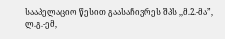სააპელაციო წესით გაასაჩივრეს შპს ,,მ.2.-მა”, ლ.გ.-ემ,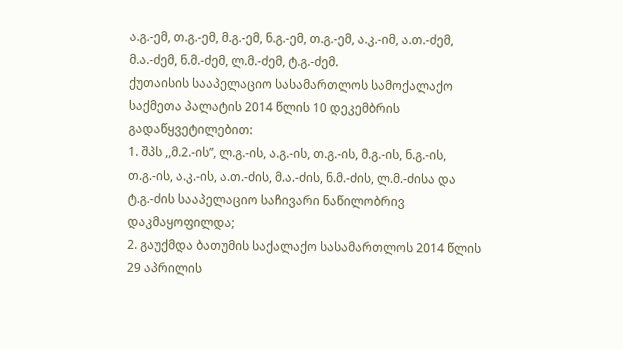ა.გ.-ემ, თ.გ.-ემ, მ.გ.-ემ, ნ.გ.-ემ, თ.გ.-ემ, ა.კ.-იმ, ა.თ.-ძემ, მ.ა.-ძემ, ნ.მ.-ძემ, ლ.მ.-ძემ, ტ.გ.-ძემ.
ქუთაისის სააპელაციო სასამართლოს სამოქალაქო საქმეთა პალატის 2014 წლის 10 დეკემბრის გადაწყვეტილებით:
1. შპს ,,მ.2.-ის”, ლ.გ.-ის, ა.გ.-ის, თ.გ.-ის, მ.გ.-ის, ნ.გ.-ის, თ.გ.-ის, ა.კ.-ის, ა.თ.-ძის, მ.ა.-ძის, ნ.მ.-ძის, ლ.მ.-ძისა და ტ.გ.-ძის სააპელაციო საჩივარი ნაწილობრივ დაკმაყოფილდა;
2. გაუქმდა ბათუმის საქალაქო სასამართლოს 2014 წლის 29 აპრილის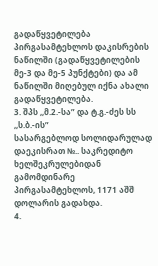გადაწყვეტილება პირგასამტეხლოს დაკისრების ნაწილში (გადაწყვეტილების მე-3 და მე-5 პუნქტები) და ამ ნაწილში მიღებულ იქნა ახალი გადაწყვეტილება.
3. შპს ,,მ.2.-სა” და ტ.გ.-ძეს სს ,,ს.ბ.-ის”
სასარგებლოდ სოლიდარულად დაეკისრათ №.. საკრედიტო ხელშეკრულებიდან გამომდინარე პირგასამტეხლოს, 1171 აშშ დოლარის გადახდა.
4.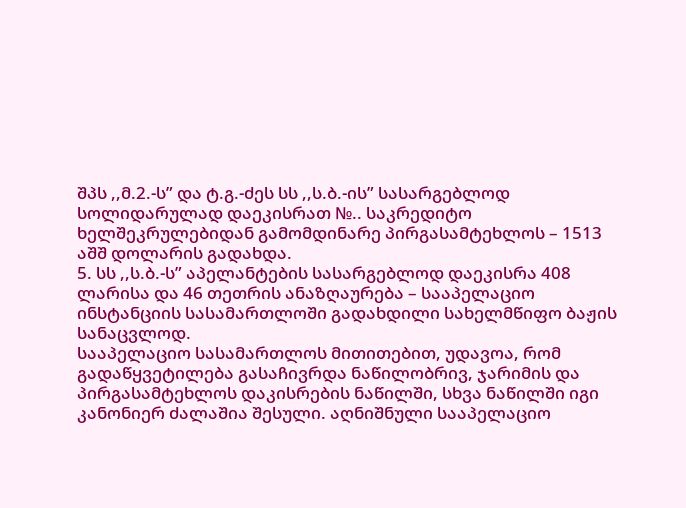შპს ,,მ.2.-ს” და ტ.გ.-ძეს სს ,,ს.ბ.-ის” სასარგებლოდ სოლიდარულად დაეკისრათ №.. საკრედიტო ხელშეკრულებიდან გამომდინარე პირგასამტეხლოს – 1513 აშშ დოლარის გადახდა.
5. სს ,,ს.ბ.-ს” აპელანტების სასარგებლოდ დაეკისრა 408 ლარისა და 46 თეთრის ანაზღაურება – სააპელაციო ინსტანციის სასამართლოში გადახდილი სახელმწიფო ბაჟის სანაცვლოდ.
სააპელაციო სასამართლოს მითითებით, უდავოა, რომ გადაწყვეტილება გასაჩივრდა ნაწილობრივ, ჯარიმის და პირგასამტეხლოს დაკისრების ნაწილში, სხვა ნაწილში იგი კანონიერ ძალაშია შესული. აღნიშნული სააპელაციო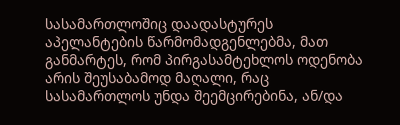სასამართლოშიც დაადასტურეს აპელანტების წარმომადგენლებმა, მათ განმარტეს, რომ პირგასამტეხლოს ოდენობა არის შეუსაბამოდ მაღალი, რაც სასამართლოს უნდა შეემცირებინა, ან/და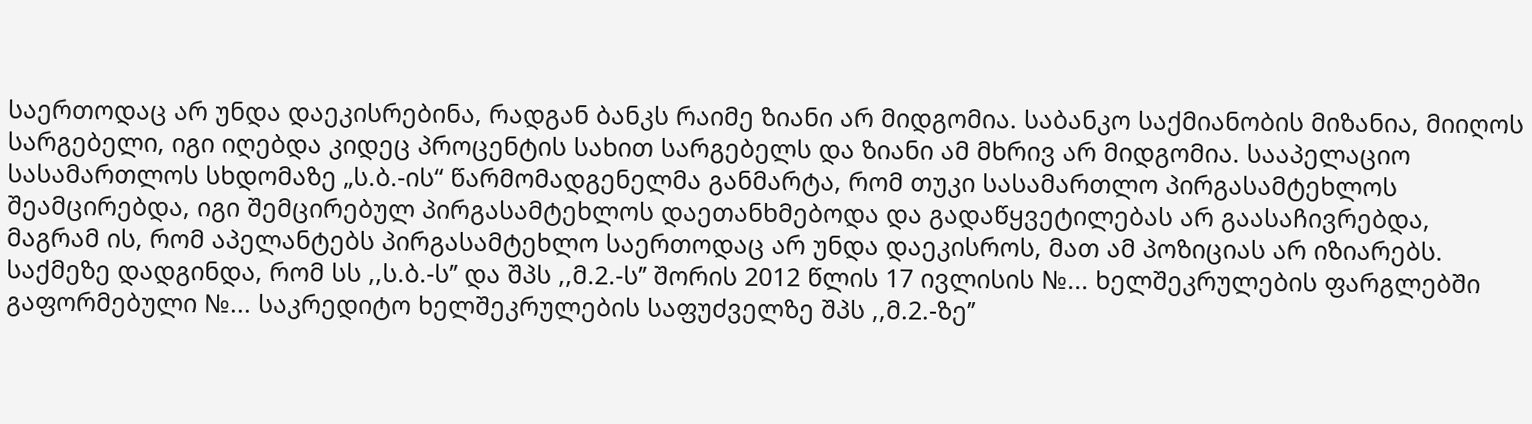საერთოდაც არ უნდა დაეკისრებინა, რადგან ბანკს რაიმე ზიანი არ მიდგომია. საბანკო საქმიანობის მიზანია, მიიღოს სარგებელი, იგი იღებდა კიდეც პროცენტის სახით სარგებელს და ზიანი ამ მხრივ არ მიდგომია. სააპელაციო სასამართლოს სხდომაზე „ს.ბ.-ის“ წარმომადგენელმა განმარტა, რომ თუკი სასამართლო პირგასამტეხლოს შეამცირებდა, იგი შემცირებულ პირგასამტეხლოს დაეთანხმებოდა და გადაწყვეტილებას არ გაასაჩივრებდა, მაგრამ ის, რომ აპელანტებს პირგასამტეხლო საერთოდაც არ უნდა დაეკისროს, მათ ამ პოზიციას არ იზიარებს.
საქმეზე დადგინდა, რომ სს ,,ს.ბ.-ს’’ და შპს ,,მ.2.-ს’’ შორის 2012 წლის 17 ივლისის №... ხელშეკრულების ფარგლებში გაფორმებული №... საკრედიტო ხელშეკრულების საფუძველზე შპს ,,მ.2.-ზე’’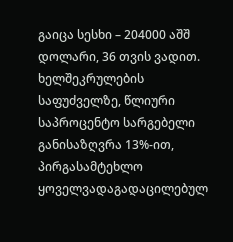გაიცა სესხი – 204000 აშშ დოლარი, 36 თვის ვადით. ხელშეკრულების საფუძველზე, წლიური საპროცენტო სარგებელი განისაზღვრა 13%-ით, პირგასამტეხლო ყოველვადაგადაცილებულ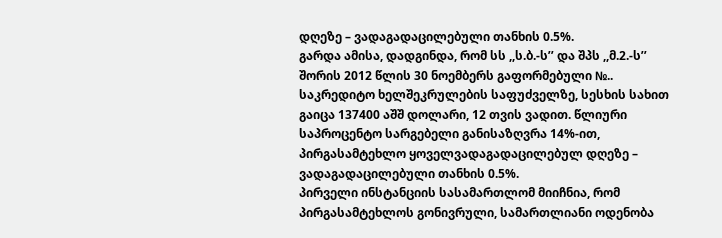დღეზე – ვადაგადაცილებული თანხის 0.5%.
გარდა ამისა, დადგინდა, რომ სს ,,ს.ბ.-ს’’ და შპს ,,მ.2.-ს’’ შორის 2012 წლის 30 ნოემბერს გაფორმებული №.. საკრედიტო ხელშეკრულების საფუძველზე, სესხის სახით გაიცა 137400 აშშ დოლარი, 12 თვის ვადით. წლიური საპროცენტო სარგებელი განისაზღვრა 14%-ით, პირგასამტეხლო ყოველვადაგადაცილებულ დღეზე – ვადაგადაცილებული თანხის 0.5%.
პირველი ინსტანციის სასამართლომ მიიჩნია, რომ პირგასამტეხლოს გონივრული, სამართლიანი ოდენობა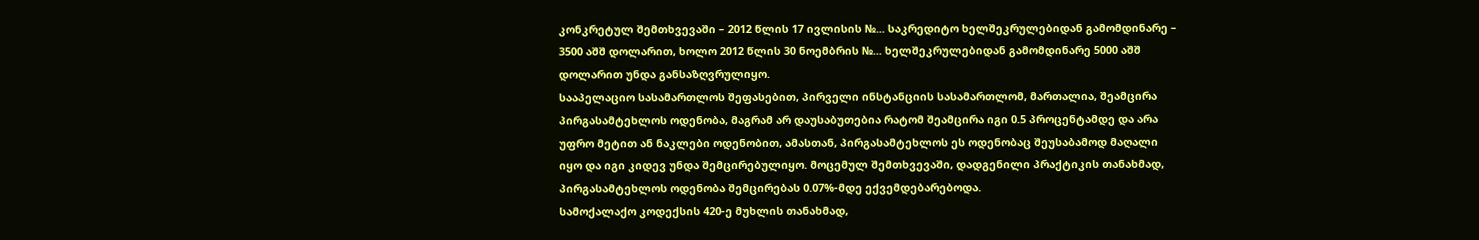კონკრეტულ შემთხვევაში – 2012 წლის 17 ივლისის №... საკრედიტო ხელშეკრულებიდან გამომდინარე – 3500 აშშ დოლარით, ხოლო 2012 წლის 30 ნოემბრის №... ხელშეკრულებიდან გამომდინარე 5000 აშშ დოლარით უნდა განსაზღვრულიყო.
სააპელაციო სასამართლოს შეფასებით, პირველი ინსტანციის სასამართლომ, მართალია, შეამცირა პირგასამტეხლოს ოდენობა, მაგრამ არ დაუსაბუთებია რატომ შეამცირა იგი 0.5 პროცენტამდე და არა უფრო მეტით ან ნაკლები ოდენობით, ამასთან, პირგასამტეხლოს ეს ოდენობაც შეუსაბამოდ მაღალი იყო და იგი კიდევ უნდა შემცირებულიყო. მოცემულ შემთხვევაში, დადგენილი პრაქტიკის თანახმად, პირგასამტეხლოს ოდენობა შემცირებას 0.07%-მდე ექვემდებარებოდა.
სამოქალაქო კოდექსის 420-ე მუხლის თანახმად,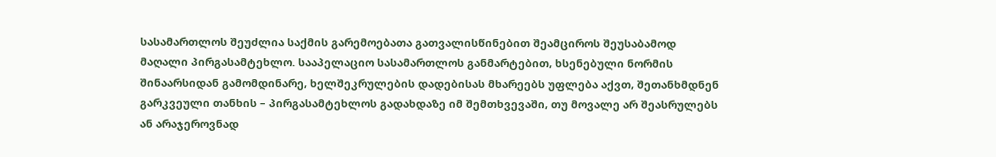სასამართლოს შეუძლია საქმის გარემოებათა გათვალისწინებით შეამციროს შეუსაბამოდ მაღალი პირგასამტეხლო. სააპელაციო სასამართლოს განმარტებით, ხსენებული ნორმის შინაარსიდან გამომდინარე, ხელშეკრულების დადებისას მხარეებს უფლება აქვთ, შეთანხმდნენ გარკვეული თანხის – პირგასამტეხლოს გადახდაზე იმ შემთხვევაში, თუ მოვალე არ შეასრულებს ან არაჯეროვნად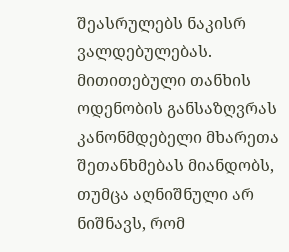შეასრულებს ნაკისრ ვალდებულებას. მითითებული თანხის ოდენობის განსაზღვრას კანონმდებელი მხარეთა შეთანხმებას მიანდობს, თუმცა აღნიშნული არ ნიშნავს, რომ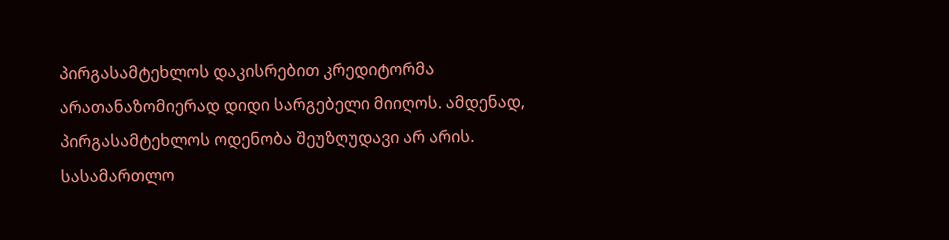პირგასამტეხლოს დაკისრებით კრედიტორმა არათანაზომიერად დიდი სარგებელი მიიღოს. ამდენად, პირგასამტეხლოს ოდენობა შეუზღუდავი არ არის. სასამართლო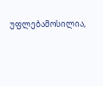უფლებამოსილია,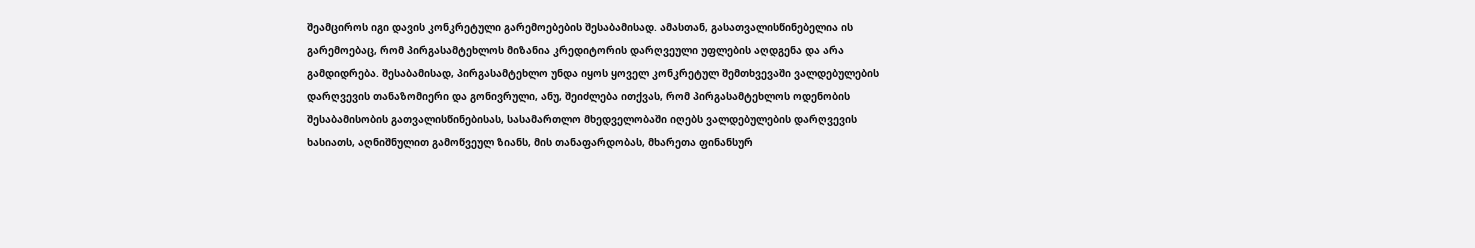შეამციროს იგი დავის კონკრეტული გარემოებების შესაბამისად. ამასთან, გასათვალისწინებელია ის გარემოებაც, რომ პირგასამტეხლოს მიზანია კრედიტორის დარღვეული უფლების აღდგენა და არა გამდიდრება. შესაბამისად, პირგასამტეხლო უნდა იყოს ყოველ კონკრეტულ შემთხვევაში ვალდებულების დარღვევის თანაზომიერი და გონივრული, ანუ, შეიძლება ითქვას, რომ პირგასამტეხლოს ოდენობის შესაბამისობის გათვალისწინებისას, სასამართლო მხედველობაში იღებს ვალდებულების დარღვევის ხასიათს, აღნიშნულით გამოწვეულ ზიანს, მის თანაფარდობას, მხარეთა ფინანსურ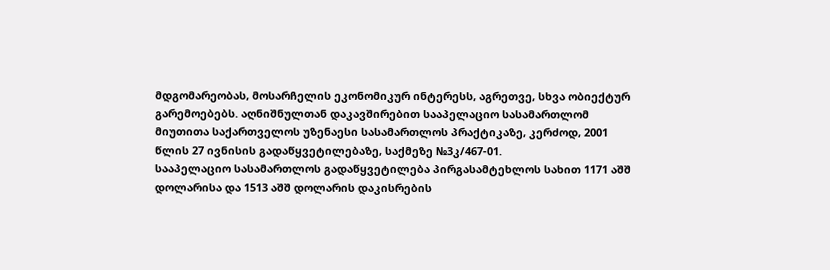მდგომარეობას, მოსარჩელის ეკონომიკურ ინტერესს, აგრეთვე, სხვა ობიექტურ გარემოებებს. აღნიშნულთან დაკავშირებით სააპელაციო სასამართლომ მიუთითა საქართველოს უზენაესი სასამართლოს პრაქტიკაზე, კერძოდ, 2001 წლის 27 ივნისის გადაწყვეტილებაზე, საქმეზე №3კ/467-01.
სააპელაციო სასამართლოს გადაწყვეტილება პირგასამტეხლოს სახით 1171 აშშ დოლარისა და 1513 აშშ დოლარის დაკისრების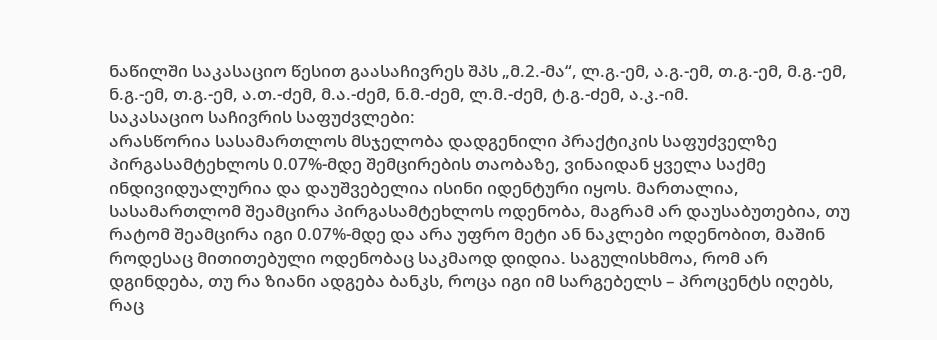ნაწილში საკასაციო წესით გაასაჩივრეს შპს „მ.2.-მა“, ლ.გ.-ემ, ა.გ.-ემ, თ.გ.-ემ, მ.გ.-ემ, ნ.გ.-ემ, თ.გ.-ემ, ა.თ.-ძემ, მ.ა.-ძემ, ნ.მ.-ძემ, ლ.მ.-ძემ, ტ.გ.-ძემ, ა.კ.-იმ.
საკასაციო საჩივრის საფუძვლები:
არასწორია სასამართლოს მსჯელობა დადგენილი პრაქტიკის საფუძველზე პირგასამტეხლოს 0.07%-მდე შემცირების თაობაზე, ვინაიდან ყველა საქმე ინდივიდუალურია და დაუშვებელია ისინი იდენტური იყოს. მართალია, სასამართლომ შეამცირა პირგასამტეხლოს ოდენობა, მაგრამ არ დაუსაბუთებია, თუ რატომ შეამცირა იგი 0.07%-მდე და არა უფრო მეტი ან ნაკლები ოდენობით, მაშინ როდესაც მითითებული ოდენობაც საკმაოდ დიდია. საგულისხმოა, რომ არ დგინდება, თუ რა ზიანი ადგება ბანკს, როცა იგი იმ სარგებელს – პროცენტს იღებს, რაც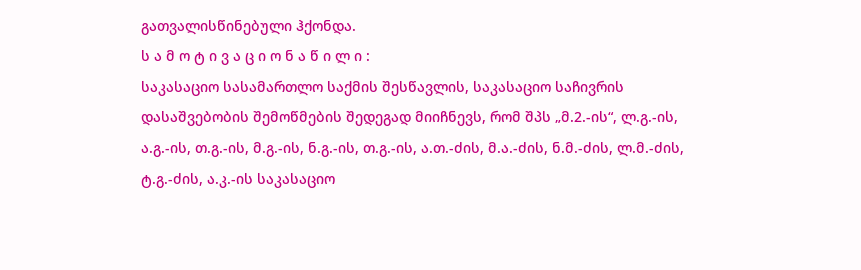გათვალისწინებული ჰქონდა.
ს ა მ ო ტ ი ვ ა ც ი ო ნ ა წ ი ლ ი :
საკასაციო სასამართლო საქმის შესწავლის, საკასაციო საჩივრის დასაშვებობის შემოწმების შედეგად მიიჩნევს, რომ შპს „მ.2.-ის“, ლ.გ.-ის, ა.გ.-ის, თ.გ.-ის, მ.გ.-ის, ნ.გ.-ის, თ.გ.-ის, ა.თ.-ძის, მ.ა.-ძის, ნ.მ.-ძის, ლ.მ.-ძის, ტ.გ.-ძის, ა.კ.-ის საკასაციო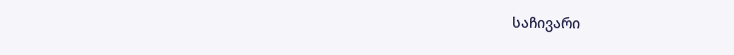საჩივარი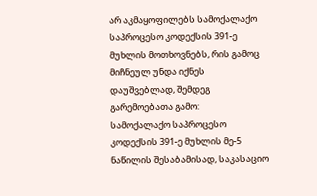არ აკმაყოფილებს სამოქალაქო საპროცესო კოდექსის 391-ე მუხლის მოთხოვნებს, რის გამოც მიჩნეულ უნდა იქნეს დაუშვებლად, შემდეგ გარემოებათა გამო:
სამოქალაქო საპროცესო კოდექსის 391-ე მუხლის მე-5 ნაწილის შესაბამისად, საკასაციო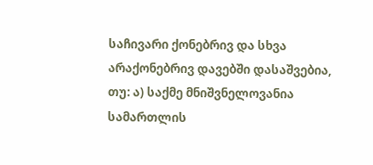საჩივარი ქონებრივ და სხვა არაქონებრივ დავებში დასაშვებია, თუ: ა) საქმე მნიშვნელოვანია სამართლის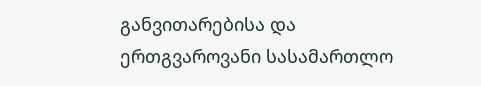განვითარებისა და ერთგვაროვანი სასამართლო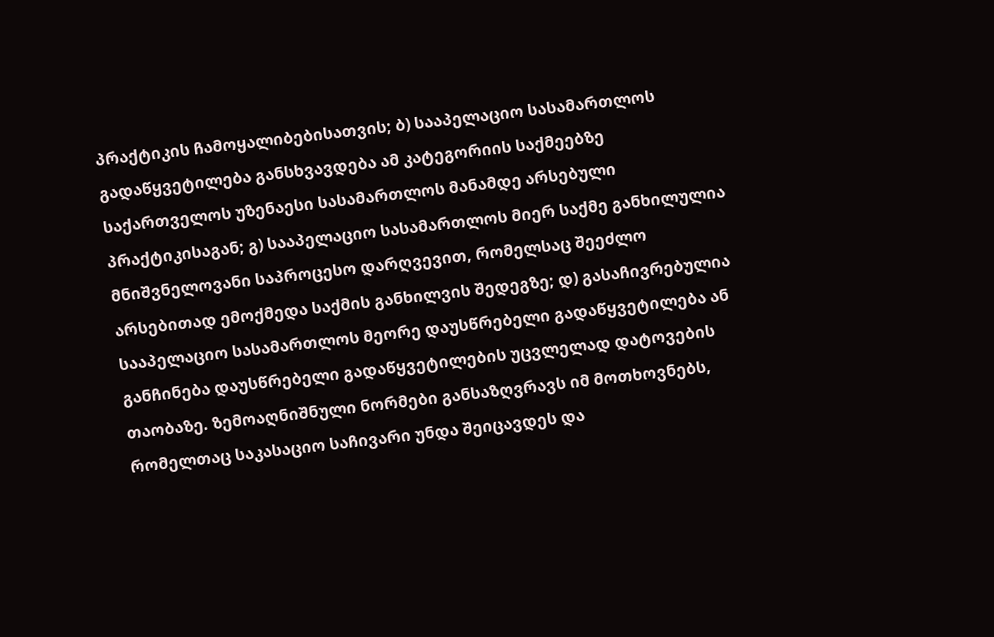პრაქტიკის ჩამოყალიბებისათვის; ბ) სააპელაციო სასამართლოს გადაწყვეტილება განსხვავდება ამ კატეგორიის საქმეებზე საქართველოს უზენაესი სასამართლოს მანამდე არსებული პრაქტიკისაგან; გ) სააპელაციო სასამართლოს მიერ საქმე განხილულია მნიშვნელოვანი საპროცესო დარღვევით, რომელსაც შეეძლო არსებითად ემოქმედა საქმის განხილვის შედეგზე; დ) გასაჩივრებულია სააპელაციო სასამართლოს მეორე დაუსწრებელი გადაწყვეტილება ან განჩინება დაუსწრებელი გადაწყვეტილების უცვლელად დატოვების თაობაზე. ზემოაღნიშნული ნორმები განსაზღვრავს იმ მოთხოვნებს, რომელთაც საკასაციო საჩივარი უნდა შეიცავდეს და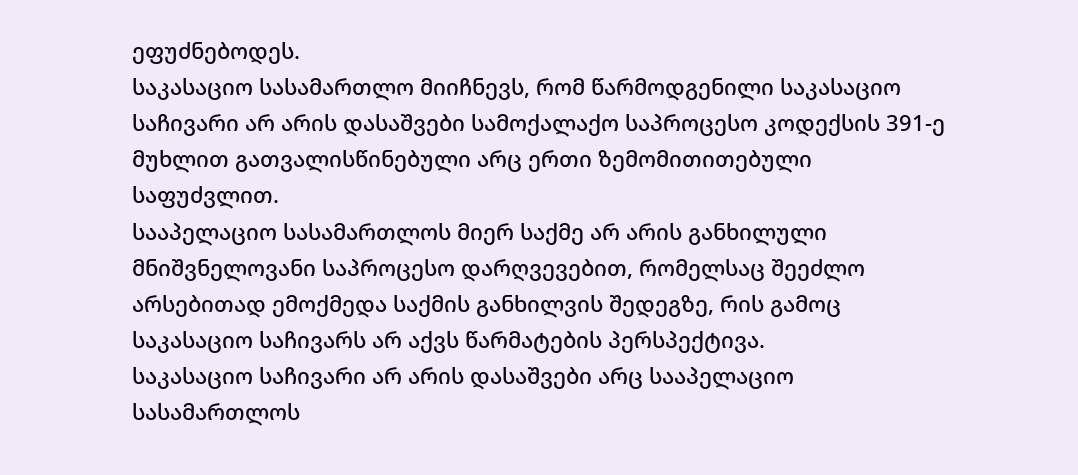ეფუძნებოდეს.
საკასაციო სასამართლო მიიჩნევს, რომ წარმოდგენილი საკასაციო საჩივარი არ არის დასაშვები სამოქალაქო საპროცესო კოდექსის 391-ე მუხლით გათვალისწინებული არც ერთი ზემომითითებული საფუძვლით.
სააპელაციო სასამართლოს მიერ საქმე არ არის განხილული მნიშვნელოვანი საპროცესო დარღვევებით, რომელსაც შეეძლო არსებითად ემოქმედა საქმის განხილვის შედეგზე, რის გამოც საკასაციო საჩივარს არ აქვს წარმატების პერსპექტივა.
საკასაციო საჩივარი არ არის დასაშვები არც სააპელაციო სასამართლოს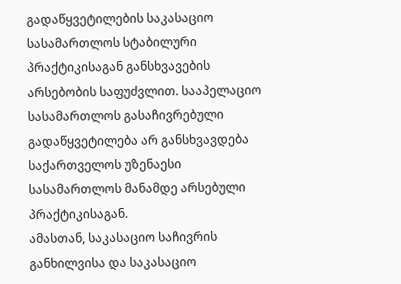გადაწყვეტილების საკასაციო სასამართლოს სტაბილური პრაქტიკისაგან განსხვავების არსებობის საფუძვლით. სააპელაციო სასამართლოს გასაჩივრებული გადაწყვეტილება არ განსხვავდება საქართველოს უზენაესი სასამართლოს მანამდე არსებული პრაქტიკისაგან.
ამასთან, საკასაციო საჩივრის განხილვისა და საკასაციო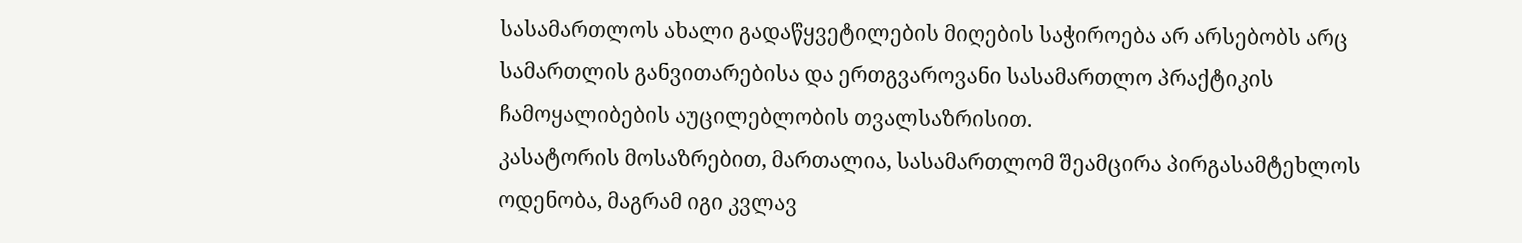სასამართლოს ახალი გადაწყვეტილების მიღების საჭიროება არ არსებობს არც სამართლის განვითარებისა და ერთგვაროვანი სასამართლო პრაქტიკის ჩამოყალიბების აუცილებლობის თვალსაზრისით.
კასატორის მოსაზრებით, მართალია, სასამართლომ შეამცირა პირგასამტეხლოს ოდენობა, მაგრამ იგი კვლავ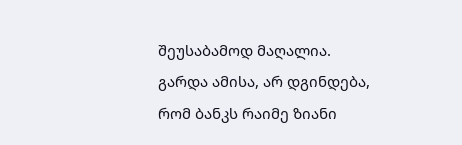შეუსაბამოდ მაღალია. გარდა ამისა, არ დგინდება, რომ ბანკს რაიმე ზიანი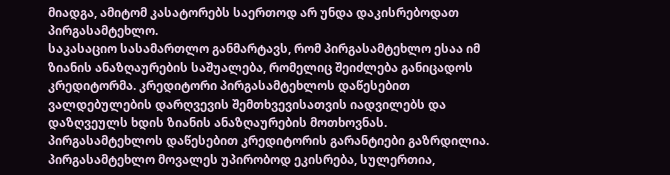მიადგა, ამიტომ კასატორებს საერთოდ არ უნდა დაკისრებოდათ პირგასამტეხლო.
საკასაციო სასამართლო განმარტავს, რომ პირგასამტეხლო ესაა იმ ზიანის ანაზღაურების საშუალება, რომელიც შეიძლება განიცადოს კრედიტორმა. კრედიტორი პირგასამტეხლოს დაწესებით ვალდებულების დარღვევის შემთხვევისათვის იადვილებს და დაზღვეულს ხდის ზიანის ანაზღაურების მოთხოვნას. პირგასამტეხლოს დაწესებით კრედიტორის გარანტიები გაზრდილია. პირგასამტეხლო მოვალეს უპირობოდ ეკისრება, სულერთია,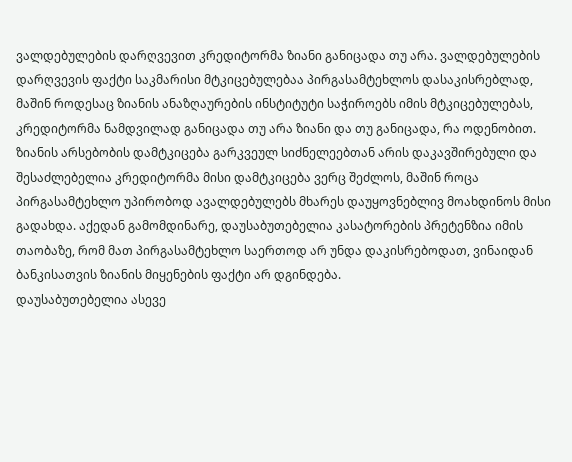ვალდებულების დარღვევით კრედიტორმა ზიანი განიცადა თუ არა. ვალდებულების დარღვევის ფაქტი საკმარისი მტკიცებულებაა პირგასამტეხლოს დასაკისრებლად, მაშინ როდესაც ზიანის ანაზღაურების ინსტიტუტი საჭიროებს იმის მტკიცებულებას, კრედიტორმა ნამდვილად განიცადა თუ არა ზიანი და თუ განიცადა, რა ოდენობით. ზიანის არსებობის დამტკიცება გარკვეულ სიძნელეებთან არის დაკავშირებული და შესაძლებელია კრედიტორმა მისი დამტკიცება ვერც შეძლოს, მაშინ როცა პირგასამტეხლო უპირობოდ ავალდებულებს მხარეს დაუყოვნებლივ მოახდინოს მისი გადახდა. აქედან გამომდინარე, დაუსაბუთებელია კასატორების პრეტენზია იმის თაობაზე, რომ მათ პირგასამტეხლო საერთოდ არ უნდა დაკისრებოდათ, ვინაიდან ბანკისათვის ზიანის მიყენების ფაქტი არ დგინდება.
დაუსაბუთებელია ასევე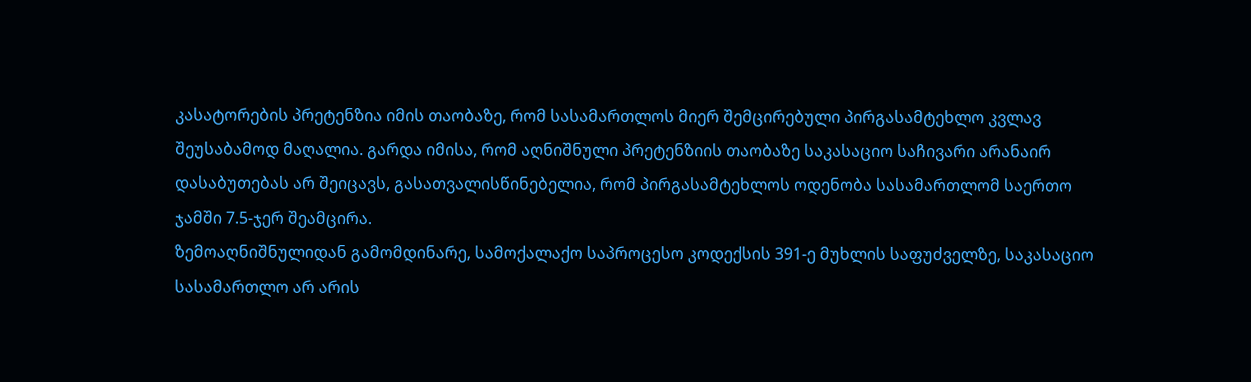კასატორების პრეტენზია იმის თაობაზე, რომ სასამართლოს მიერ შემცირებული პირგასამტეხლო კვლავ შეუსაბამოდ მაღალია. გარდა იმისა, რომ აღნიშნული პრეტენზიის თაობაზე საკასაციო საჩივარი არანაირ დასაბუთებას არ შეიცავს, გასათვალისწინებელია, რომ პირგასამტეხლოს ოდენობა სასამართლომ საერთო ჯამში 7.5-ჯერ შეამცირა.
ზემოაღნიშნულიდან გამომდინარე, სამოქალაქო საპროცესო კოდექსის 391-ე მუხლის საფუძველზე, საკასაციო სასამართლო არ არის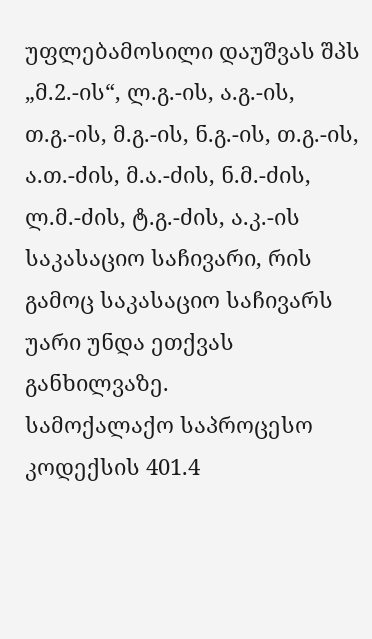უფლებამოსილი დაუშვას შპს „მ.2.-ის“, ლ.გ.-ის, ა.გ.-ის, თ.გ.-ის, მ.გ.-ის, ნ.გ.-ის, თ.გ.-ის, ა.თ.-ძის, მ.ა.-ძის, ნ.მ.-ძის, ლ.მ.-ძის, ტ.გ.-ძის, ა.კ.-ის საკასაციო საჩივარი, რის გამოც საკასაციო საჩივარს უარი უნდა ეთქვას განხილვაზე.
სამოქალაქო საპროცესო კოდექსის 401.4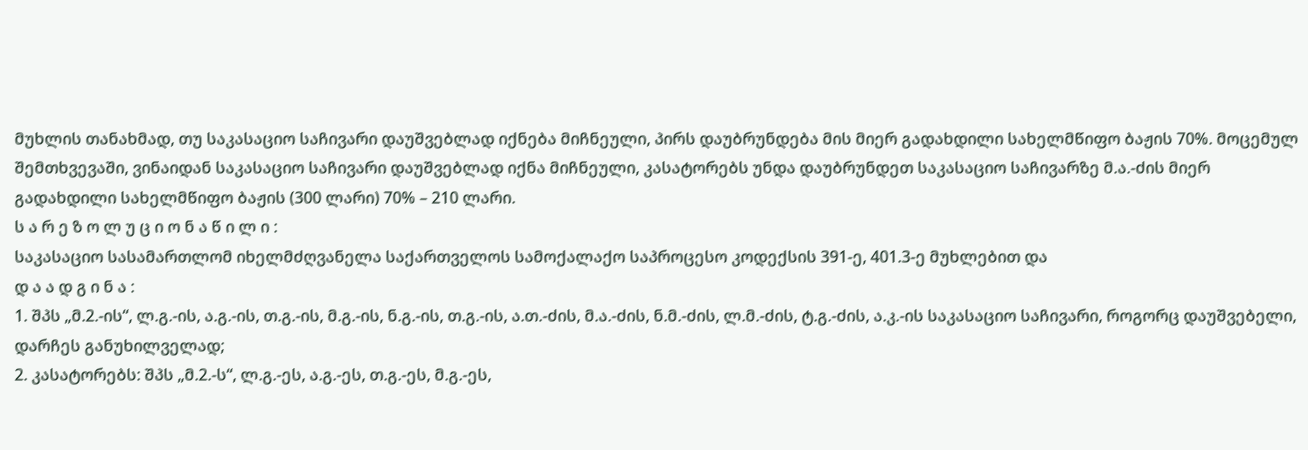მუხლის თანახმად, თუ საკასაციო საჩივარი დაუშვებლად იქნება მიჩნეული, პირს დაუბრუნდება მის მიერ გადახდილი სახელმწიფო ბაჟის 70%. მოცემულ შემთხვევაში, ვინაიდან საკასაციო საჩივარი დაუშვებლად იქნა მიჩნეული, კასატორებს უნდა დაუბრუნდეთ საკასაციო საჩივარზე მ.ა.-ძის მიერ გადახდილი სახელმწიფო ბაჟის (300 ლარი) 70% – 210 ლარი.
ს ა რ ე ზ ო ლ უ ც ი ო ნ ა წ ი ლ ი :
საკასაციო სასამართლომ იხელმძღვანელა საქართველოს სამოქალაქო საპროცესო კოდექსის 391-ე, 401.3-ე მუხლებით და
დ ა ა დ გ ი ნ ა :
1. შპს „მ.2.-ის“, ლ.გ.-ის, ა.გ.-ის, თ.გ.-ის, მ.გ.-ის, ნ.გ.-ის, თ.გ.-ის, ა.თ.-ძის, მ.ა.-ძის, ნ.მ.-ძის, ლ.მ.-ძის, ტ.გ.-ძის, ა.კ.-ის საკასაციო საჩივარი, როგორც დაუშვებელი, დარჩეს განუხილველად;
2. კასატორებს: შპს „მ.2.-ს“, ლ.გ.-ეს, ა.გ.-ეს, თ.გ.-ეს, მ.გ.-ეს,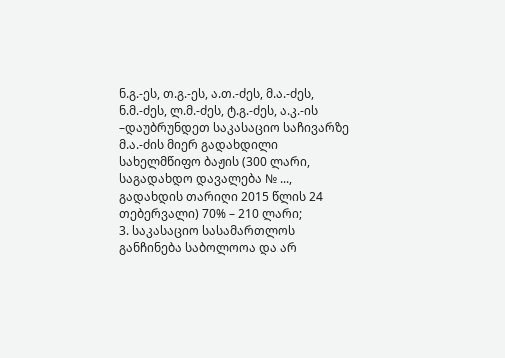ნ.გ.-ეს, თ.გ.-ეს, ა.თ.-ძეს, მ.ა.-ძეს, ნ.მ.-ძეს, ლ.მ.-ძეს, ტ.გ.-ძეს, ა.კ.-ის –დაუბრუნდეთ საკასაციო საჩივარზე მ.ა.-ძის მიერ გადახდილი სახელმწიფო ბაჟის (300 ლარი, საგადახდო დავალება № ..., გადახდის თარიღი 2015 წლის 24 თებერვალი) 70% – 210 ლარი;
3. საკასაციო სასამართლოს განჩინება საბოლოოა და არ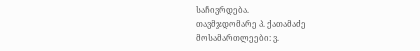საჩივრდება.
თავმჯდომარე პ. ქათამაძე
მოსამართლეები: ვ.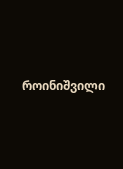როინიშვილი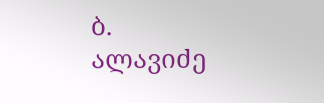ბ. ალავიძე